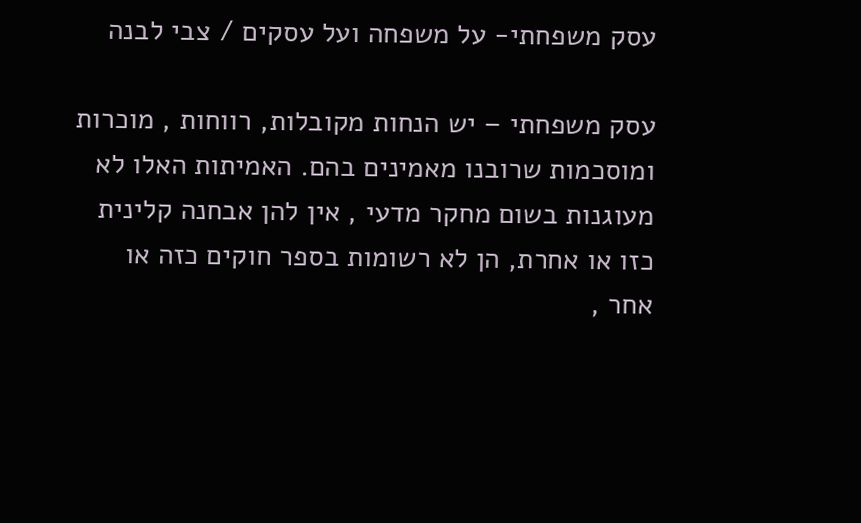עסק משפחתי- על משפחה ועל עסקים / צבי לבנה

עסק משפחתי – יש הנחות מקובלות, רווחות , מוכרות ומוסכמות שרובנו מאמינים בהם. האמיתות האלו לא מעוגנות בשום מחקר מדעי , אין להן אבחנה קלינית כזו או אחרת, הן לא רשומות בספר חוקים כזה או אחר ,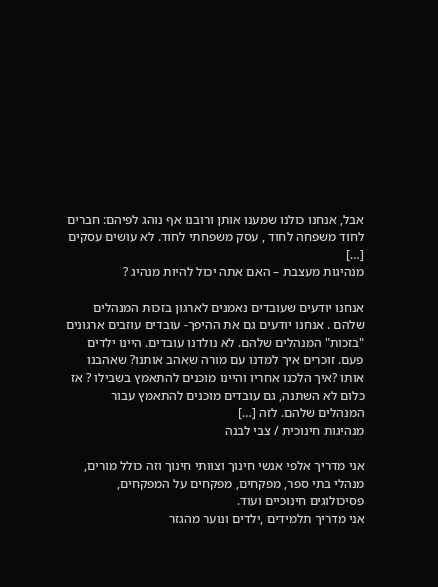אבל, אנחנו כולנו שמענו אותן ורובנו אף נוהג לפיהם: חברים לחוד משפחה לחוד , עסק משפחתי לחוד. לא עושים עסקים […]
מנהיגות מעצבת – האם אתה יכול להיות מנהיג ?

אנחנו יודעים שעובדים נאמנים לארגון בזכות המנהלים שלהם . אנחנו יודעים גם את ההיפך- עובדים עוזבים ארגונים "בזכות" המנהלים שלהם. לא נולדנו עובדים. היינו ילדים פעם. זוכרים איך למדנו עם מורה שאהב אותנו? שאהבנו אותו ?איך הלכנו אחריו והיינו מוכנים להתאמץ בשבילו ? אז כלום לא השתנה, גם עובדים מוכנים להתאמץ עבור המנהלים שלהם. לזה […]
מנהיגות חינוכית / צבי לבנה

אני מדריך אלפי אנשי חינוך וצוותי חינוך וזה כולל מורים, מנהלי בתי ספר, מפקחים, מפקחים על המפקחים, פסיכולוגים חינוכיים ועוד.
אני מדריך תלמידים ,ילדים ונוער מהגזר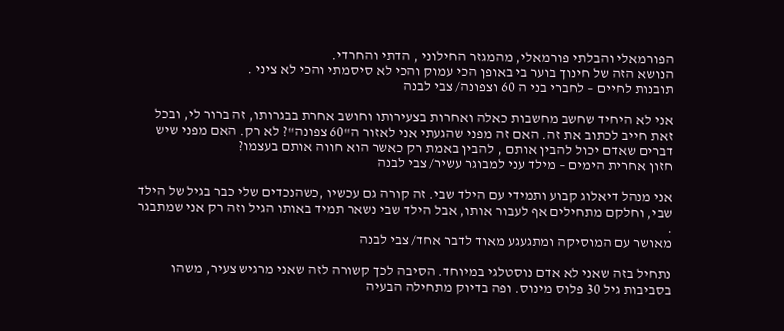הפורמאלי והבלתי פורמאלי, מהמגזר החילוני , הדתי והחרדי.
הנושא הזה של חינוך בוער בי באופן הכי עמוק והכי לא סיסמתי והכי לא ציני .
תובנות לחיים – לחברי בני ה 60 וצפונה/ צבי לבנה

אני לא היחיד שחשב מחשבות כאלה ואחרות בצעירותו וחושב אחרת בבגרותו, זה ברור לי, ובכל זאת חייב לכתוב את זה. האם זה מפני שהגעתי אני לאזור ה"60 צפונה"? לא רק. האם מפני שיש דברים שאדם יכול להבין אותם , להבין באמת רק כאשר הוא חווה אותם בעצמו?
חזון אחרית הימים – מילד עני למבוגר עשיר/ צבי לבנה

אני מנהל דיאלוג קבוע ותמידי עם הילד שבי. זה קורה גם עכשיו ,כשהנכדים שלי כבר בגיל של הילד שבי, וחלקם מתחילים אף לעבור אותו, אבל הילד שבי נשאר תמיד באותו הגיל וזה רק אני שמתבגר .
מאושר עם המוסיקה ומתגעגע מאוד לדבר אחד/ צבי לבנה

נתחיל בזה שאני לא אדם נוסטלגי במיוחד. הסיבה לכך קשורה לזה שאני מרגיש צעיר, משהו בסביבות גיל 30 פלוס מינוס. ופה בדיוק מתחילה הבעיה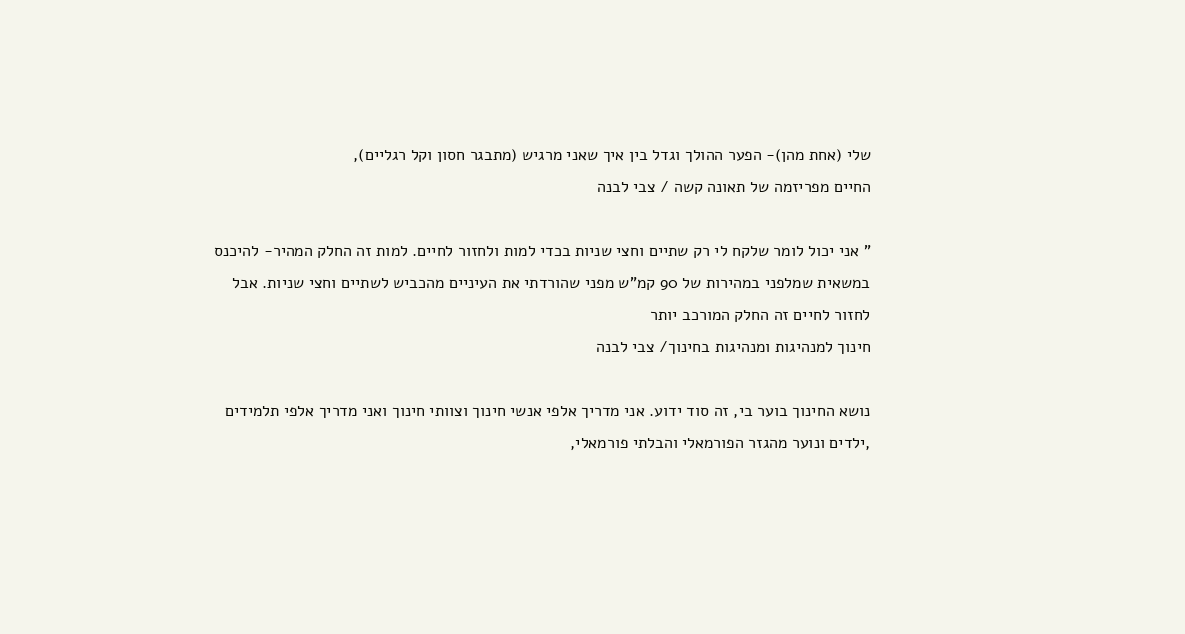שלי (אחת מהן)- הפער ההולך וגדל בין איך שאני מרגיש (מתבגר חסון וקל רגליים),
החיים מפריזמה של תאונה קשה / צבי לבנה

" אני יכול לומר שלקח לי רק שתיים וחצי שניות בכדי למות ולחזור לחיים. למות זה החלק המהיר- להיכנס במשאית שמלפני במהירות של 90 קמ"ש מפני שהורדתי את העיניים מהכביש לשתיים וחצי שניות. אבל לחזור לחיים זה החלק המורכב יותר
חינוך למנהיגות ומנהיגות בחינוך/ צבי לבנה

נושא החינוך בוער בי, זה סוד ידוע. אני מדריך אלפי אנשי חינוך וצוותי חינוך ואני מדריך אלפי תלמידים ,ילדים ונוער מהגזר הפורמאלי והבלתי פורמאלי,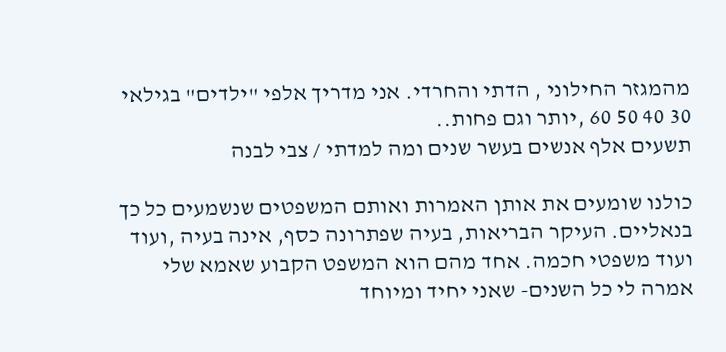מהמגזר החילוני , הדתי והחרדי. אני מדריך אלפי "ילדים" בגילאי 30 40 50 60 ,יותר וגם פחות..
תשעים אלף אנשים בעשר שנים ומה למדתי / צבי לבנה

כולנו שומעים את אותן האמרות ואותם המשפטים שנשמעים כל כך בנאליים. העיקר הבריאות, בעיה שפתרונה כסף, אינה בעיה ,ועוד ועוד משפטי חכמה. אחד מהם הוא המשפט הקבוע שאמא שלי אמרה לי כל השנים- שאני יחיד ומיוחד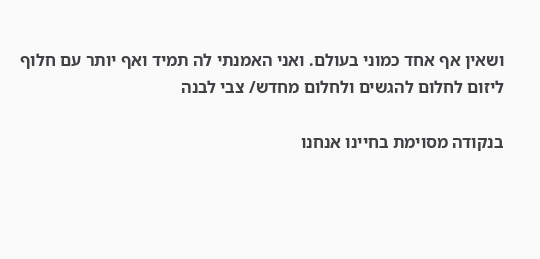ושאין אף אחד כמוני בעולם. ואני האמנתי לה תמיד ואף יותר עם חלוף
ליזום לחלום להגשים ולחלום מחדש/ צבי לבנה

בנקודה מסוימת בחיינו אנחנו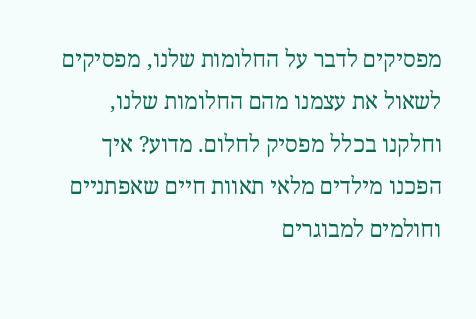מפסיקים לדבר על החלומות שלנו, מפסיקים לשאול את עצמנו מהם החלומות שלנו, וחלקנו בכלל מפסיק לחלום. מדוע? איך הפכנו מילדים מלאי תאוות חיים שאפתניים וחולמים למבוגרים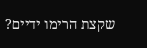שקצת הרימו ידיים?